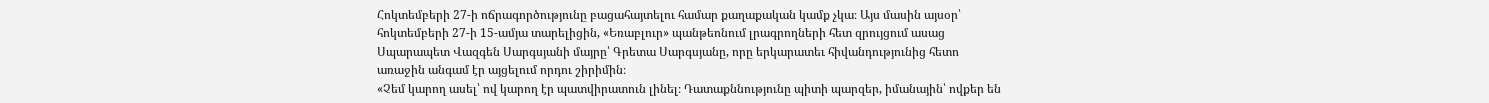Հոկտեմբերի 27-ի ոճրագործությունը բացահայտելու համար քաղաքական կամք չկա։ Այս մասին այսօր՝ հոկտեմբերի 27-ի 15-ամյա տարելիցին, «Եռաբլուր» պանթեոնում լրագրողների հետ զրույցում ասաց Սպարապետ Վազգեն Սարգսյանի մայրը՝ Գրետա Սարգսյանը, որը երկարատեւ հիվանդությունից հետո առաջին անգամ էր այցելում որդու շիրիմին։
«Չեմ կարող ասել՝ ով կարող էր պատվիրատուն լինել։ Դատաքննությունը պիտի պարզեր, իմանային՝ ովքեր են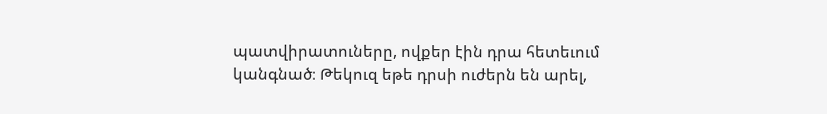պատվիրատուները, ովքեր էին դրա հետեւում կանգնած։ Թեկուզ եթե դրսի ուժերն են արել,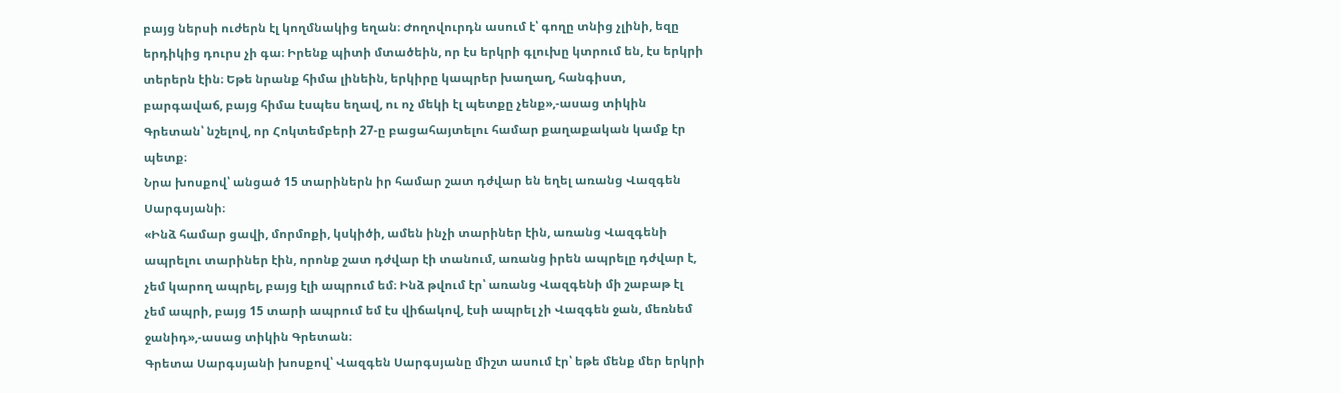բայց ներսի ուժերն էլ կողմնակից եղան։ Ժողովուրդն ասում է՝ գողը տնից չլինի, եզը երդիկից դուրս չի գա։ Իրենք պիտի մտածեին, որ էս երկրի գլուխը կտրում են, էս երկրի տերերն էին։ Եթե նրանք հիմա լինեին, երկիրը կապրեր խաղաղ, հանգիստ, բարգավաճ, բայց հիմա էսպես եղավ, ու ոչ մեկի էլ պետքը չենք»,-ասաց տիկին Գրետան՝ նշելով, որ Հոկտեմբերի 27-ը բացահայտելու համար քաղաքական կամք էր պետք։
Նրա խոսքով՝ անցած 15 տարիներն իր համար շատ դժվար են եղել առանց Վազգեն Սարգսյանի։
«Ինձ համար ցավի, մորմոքի, կսկիծի, ամեն ինչի տարիներ էին, առանց Վազգենի ապրելու տարիներ էին, որոնք շատ դժվար էի տանում, առանց իրեն ապրելը դժվար է, չեմ կարող ապրել, բայց էլի ապրում եմ։ Ինձ թվում էր՝ առանց Վազգենի մի շաբաթ էլ չեմ ապրի, բայց 15 տարի ապրում եմ էս վիճակով, էսի ապրել չի Վազգեն ջան, մեռնեմ ջանիդ»,-ասաց տիկին Գրետան։
Գրետա Սարգսյանի խոսքով՝ Վազգեն Սարգսյանը միշտ ասում էր՝ եթե մենք մեր երկրի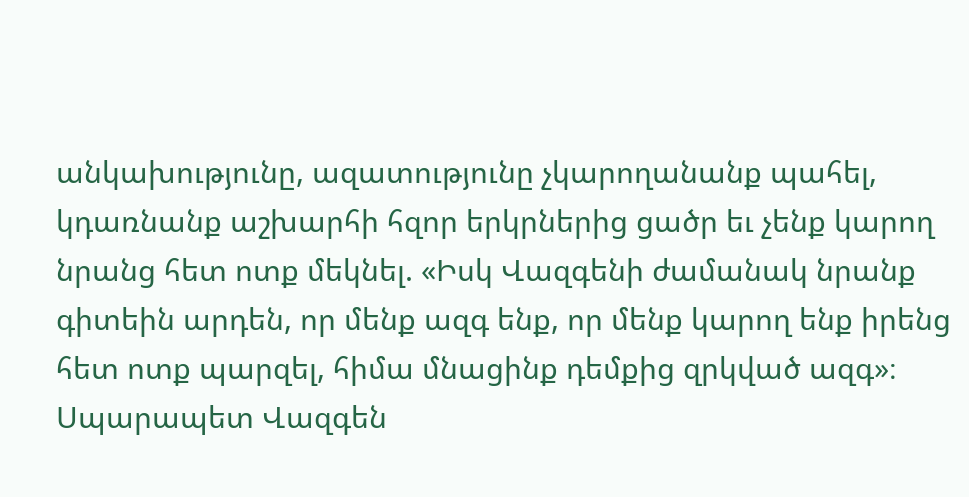անկախությունը, ազատությունը չկարողանանք պահել, կդառնանք աշխարհի հզոր երկրներից ցածր եւ չենք կարող նրանց հետ ոտք մեկնել. «Իսկ Վազգենի ժամանակ նրանք գիտեին արդեն, որ մենք ազգ ենք, որ մենք կարող ենք իրենց հետ ոտք պարզել, հիմա մնացինք դեմքից զրկված ազգ»։
Սպարապետ Վազգեն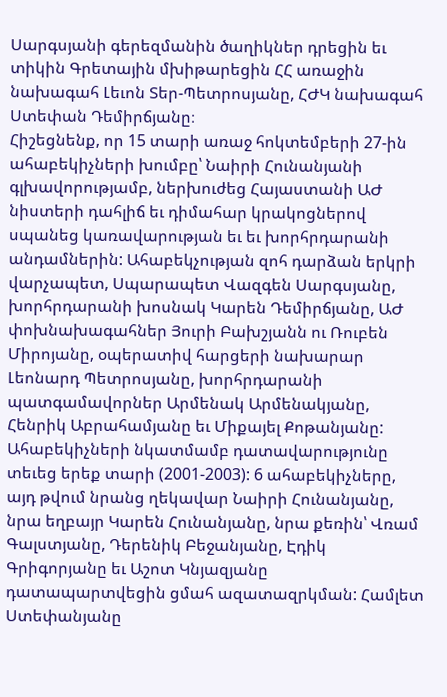Սարգսյանի գերեզմանին ծաղիկներ դրեցին եւ տիկին Գրետային մխիթարեցին ՀՀ առաջին նախագահ Լեւոն Տեր-Պետրոսյանը, ՀԺԿ նախագահ Ստեփան Դեմիրճյանը։
Հիշեցնենք, որ 15 տարի առաջ հոկտեմբերի 27-ին ահաբեկիչների խումբը՝ Նաիրի Հունանյանի գլխավորությամբ, ներխուժեց Հայաստանի ԱԺ նիստերի դահլիճ եւ դիմահար կրակոցներով սպանեց կառավարության եւ եւ խորհրդարանի անդամներին: Ահաբեկչության զոհ դարձան երկրի վարչապետ, Սպարապետ Վազգեն Սարգսյանը, խորհրդարանի խոսնակ Կարեն Դեմիրճյանը, ԱԺ փոխնախագահներ Յուրի Բախշյանն ու Ռուբեն Միրոյանը, օպերատիվ հարցերի նախարար Լեոնարդ Պետրոսյանը, խորհրդարանի պատգամավորներ Արմենակ Արմենակյանը, Հենրիկ Աբրահամյանը եւ Միքայել Քոթանյանը:
Ահաբեկիչների նկատմամբ դատավարությունը տեւեց երեք տարի (2001-2003): 6 ահաբեկիչները, այդ թվում նրանց ղեկավար Նաիրի Հունանյանը, նրա եղբայր Կարեն Հունանյանը, նրա քեռին՝ Վռամ Գալստյանը, Դերենիկ Բեջանյանը, Էդիկ Գրիգորյանը եւ Աշոտ Կնյազյանը դատապարտվեցին ցմահ ազատազրկման: Համլետ Ստեփանյանը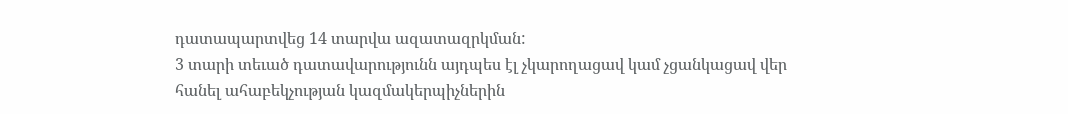դատապարտվեց 14 տարվա ազատազրկման:
3 տարի տեւած դատավարությունն այդպես էլ չկարողացավ կամ չցանկացավ վեր հանել ահաբեկչության կազմակերպիչներին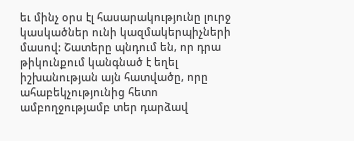եւ մինչ օրս էլ հասարակությունը լուրջ կասկածներ ունի կազմակերպիչների մասով: Շատերը պնդում են, որ դրա թիկունքում կանգնած է եղել իշխանության այն հատվածը, որը ահաբեկչությունից հետո ամբողջությամբ տեր դարձավ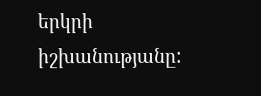երկրի իշխանությանը: